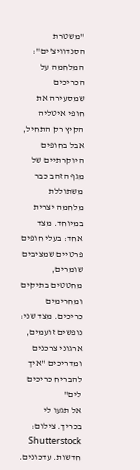"משטרת הסנדוויצ'ים": המלחמה על הכריכים שמסעירה את חופי איטליה
הקיץ רק התחיל, אבל בחופים היוקרתיים של מגף הזהב כבר משתוללת מלחמה יצרית במיוחד. מצד אחד: בעלי חופים פרטיים שמציבים שומרים, מחטטים בתיקים ומחרימים כריכים. מצד שני: נופשים זועמים, ארגוני צרכנים ומדריכים "איך להבריח כריכים לים"
אל תגעו לי בכריך. צילום: Shutterstock חדשות. עדכונים.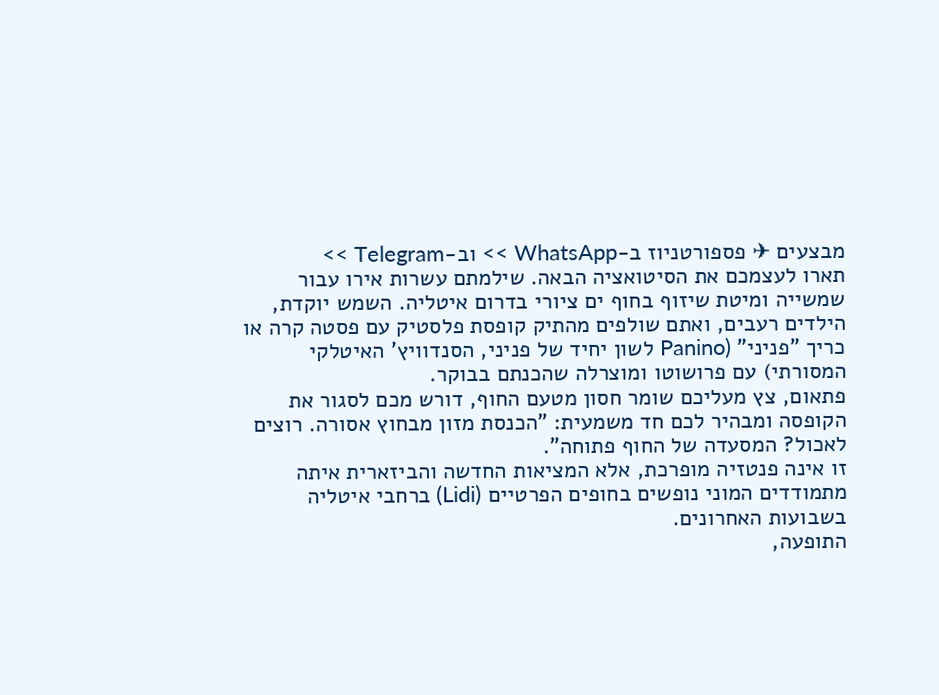מבצעים ✈ פספורטניוז ב-WhatsApp >> וב-Telegram >>
תארו לעצמכם את הסיטואציה הבאה. שילמתם עשרות אירו עבור שמשייה ומיטת שיזוף בחוף ים ציורי בדרום איטליה. השמש יוקדת, הילדים רעבים, ואתם שולפים מהתיק קופסת פלסטיק עם פסטה קרה או כריך "פניני" (Panino לשון יחיד של פניני, הסנדוויץ' האיטלקי המסורתי) עם פרושוטו ומוצרלה שהכנתם בבוקר.
פתאום, צץ מעליכם שומר חסון מטעם החוף, דורש מכם לסגור את הקופסה ומבהיר לכם חד משמעית: "הכנסת מזון מבחוץ אסורה. רוצים לאכול? המסעדה של החוף פתוחה".
זו אינה פנטזיה מופרכת, אלא המציאות החדשה והביזארית איתה מתמודדים המוני נופשים בחופים הפרטיים (Lidi) ברחבי איטליה בשבועות האחרונים.
התופעה,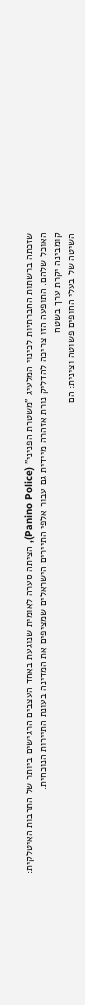שזכתה ברשתות החברתיות לכינוי המלעיג "משטרת הפניני" (Panino Police), הציתה סערה לאומית שנוגעת באחד העצבים הרגישים ביותר של התרבות האיטלקית: האוכל שלהם. התופעה הזו צריכה להדליק נורת אזהרה מיידית גם עבור אלפי התיירים הישראלים שמציפים את המדינה בעונת התיירות הנוכחית.
קומבינה יקרת ערך בשטח
השיטה של בעלי החופים פשוטה וצינית: הם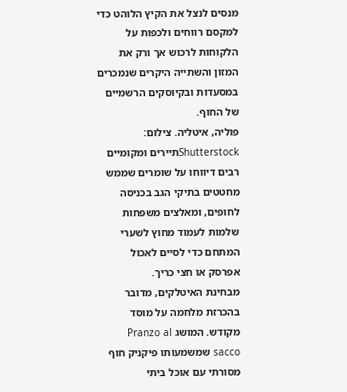מנסים לנצל את הקיץ הלוהט כדי למקסם רווחים ולכפות על הלקוחות לרכוש אך ורק את המזון והשתייה היקרים שנמכרים במסעדות ובקיוסקים הרשמיים של החוף.
פוליה, איטליה. צילום: Shutterstockתיירים ומקומיים רבים דיווחו על שומרים שממש מחטטים בתיקי הגב בכניסה לחופים, ומאלצים משפחות שלמות לעמוד מחוץ לשערי המתחם כדי לסיים לאכול אפרסק או חצי כריך.
מבחינת האיטלקים, מדובר בהכרזת מלחמה על מוסד מקודש. המושג Pranzo al sacco שמשמעותו פיקניק חוף מסורתי עם אוכל ביתי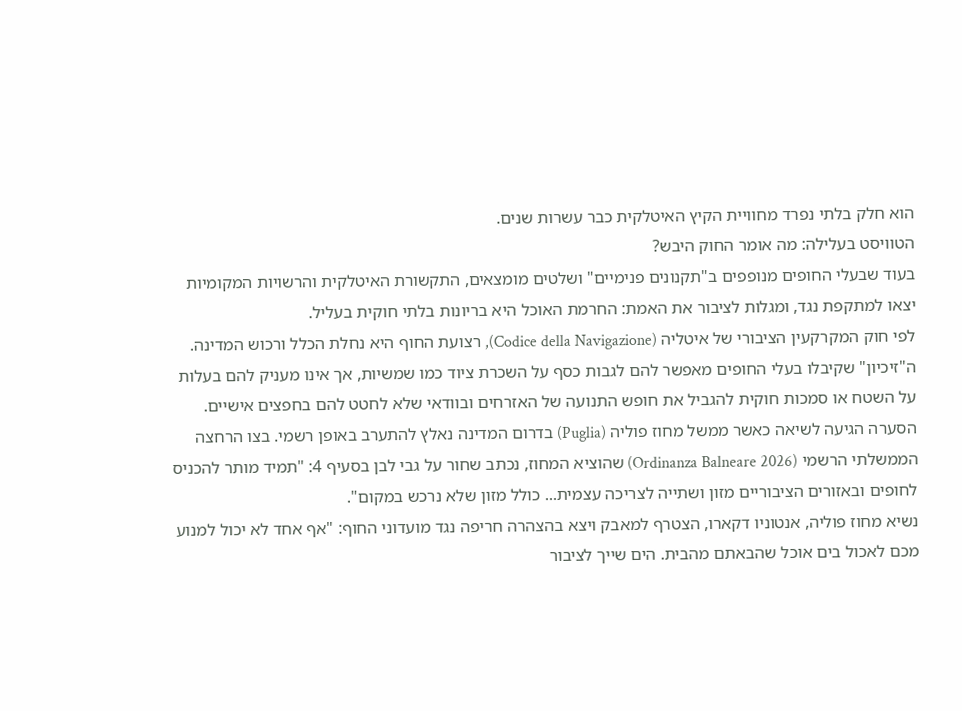הוא חלק בלתי נפרד מחוויית הקיץ האיטלקית כבר עשרות שנים.
הטוויסט בעלילה: מה אומר החוק היבש?
בעוד שבעלי החופים מנופפים ב"תקנונים פנימיים" ושלטים מומצאים, התקשורת האיטלקית והרשויות המקומיות יצאו למתקפת נגד, ומגלות לציבור את האמת: החרמת האוכל היא בריונות בלתי חוקית בעליל.
לפי חוק המקרקעין הציבורי של איטליה (Codice della Navigazione), רצועת החוף היא נחלת הכלל ורכוש המדינה. ה"זיכיון" שקיבלו בעלי החופים מאפשר להם לגבות כסף על השכרת ציוד כמו שמשיות, אך אינו מעניק להם בעלות על השטח או סמכות חוקית להגביל את חופש התנועה של האזרחים ובוודאי שלא לחטט להם בחפצים אישיים.
הסערה הגיעה לשיאה כאשר ממשל מחוז פוליה (Puglia) בדרום המדינה נאלץ להתערב באופן רשמי. בצו הרחצה הממשלתי הרשמי (Ordinanza Balneare 2026) שהוציא המחוז, נכתב שחור על גבי לבן בסעיף 4: "תמיד מותר להכניס לחופים ובאזורים הציבוריים מזון ושתייה לצריכה עצמית... כולל מזון שלא נרכש במקום".
נשיא מחוז פוליה, אנטוניו דקארו, הצטרף למאבק ויצא בהצהרה חריפה נגד מועדוני החוף: "אף אחד לא יכול למנוע מכם לאכול בים אוכל שהבאתם מהבית. הים שייך לציבור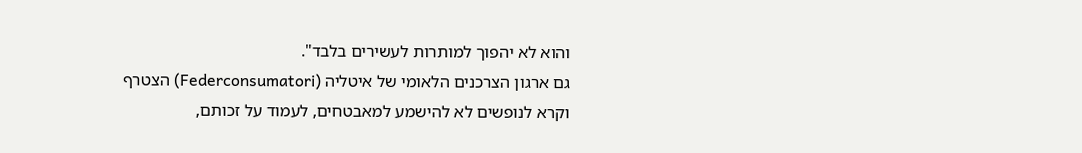והוא לא יהפוך למותרות לעשירים בלבד".
גם ארגון הצרכנים הלאומי של איטליה (Federconsumatori) הצטרף וקרא לנופשים לא להישמע למאבטחים, לעמוד על זכותם,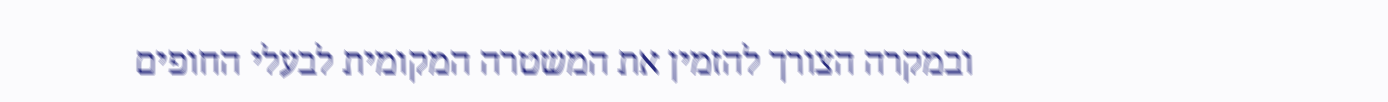ובמקרה הצורך להזמין את המשטרה המקומית לבעלי החופים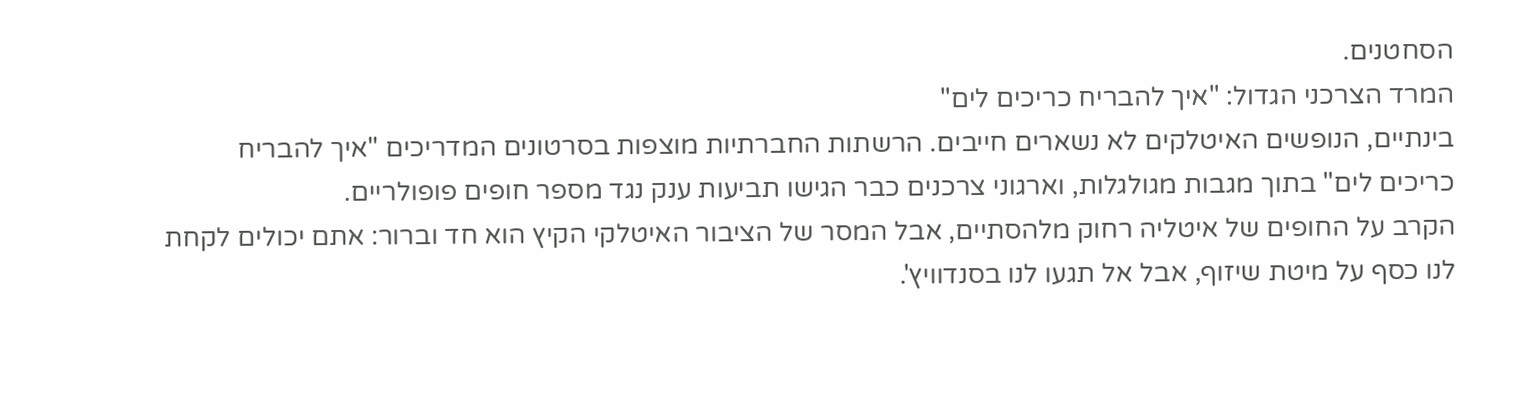הסחטנים.
המרד הצרכני הגדול: "איך להבריח כריכים לים"
בינתיים, הנופשים האיטלקים לא נשארים חייבים. הרשתות החברתיות מוצפות בסרטונים המדריכים "איך להבריח כריכים לים" בתוך מגבות מגולגלות, וארגוני צרכנים כבר הגישו תביעות ענק נגד מספר חופים פופולריים.
הקרב על החופים של איטליה רחוק מלהסתיים, אבל המסר של הציבור האיטלקי הקיץ הוא חד וברור: אתם יכולים לקחת לנו כסף על מיטת שיזוף, אבל אל תגעו לנו בסנדוויץ'.